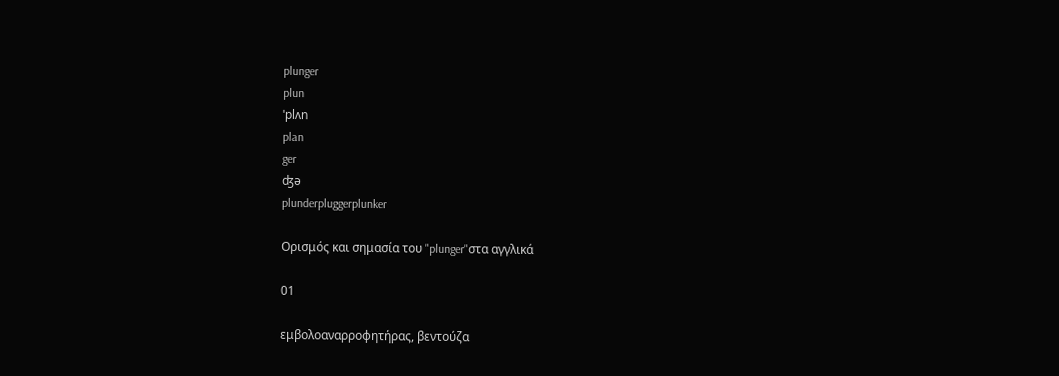plunger
plun
ˈplʌn
plan
ger
ʤə
plunderpluggerplunker

Ορισμός και σημασία του "plunger"στα αγγλικά

01

εμβολοαναρροφητήρας, βεντούζα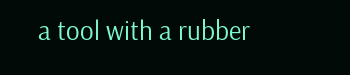a tool with a rubber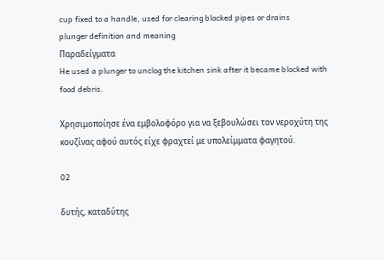cup fixed to a handle, used for clearing blocked pipes or drains
plunger definition and meaning
Παραδείγματα
He used a plunger to unclog the kitchen sink after it became blocked with food debris.

Χρησιμοποίησε ένα εμβολοφόρο για να ξεβουλώσει τον νεροχύτη της κουζίνας αφού αυτός είχε φραχτεί με υπολείμματα φαγητού.

02

δυτής, καταδύτης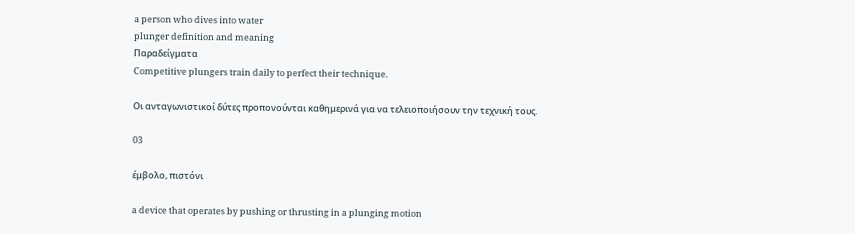a person who dives into water
plunger definition and meaning
Παραδείγματα
Competitive plungers train daily to perfect their technique.

Οι ανταγωνιστικοί δύτες προπονούνται καθημερινά για να τελειοποιήσουν την τεχνική τους.

03

έμβολο, πιστόνι

a device that operates by pushing or thrusting in a plunging motion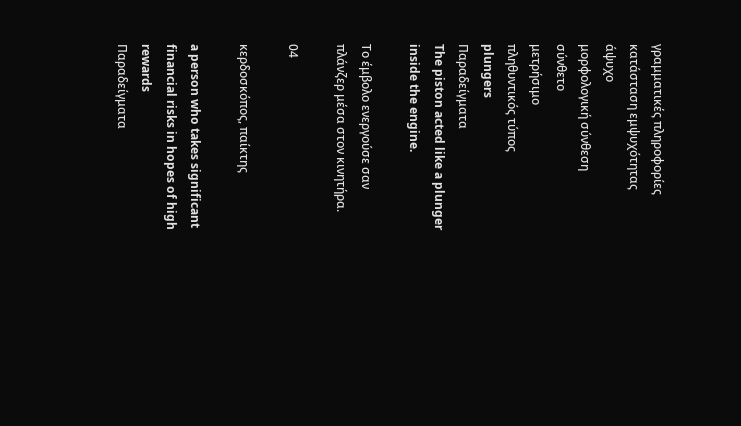γραμματικές πληροφορίες
κατάσταση εμψυχότητας
άψυχο
μορφολογική σύνθεση
σύνθετο
μετρήσιμο
πληθυντικός τύπος
plungers
Παραδείγματα
The piston acted like a plunger inside the engine.

Το έμβολο ενεργούσε σαν πλάνζερ μέσα στον κινητήρα.

04

κερδοσκόπος, παίκτης

a person who takes significant financial risks in hopes of high rewards
Παραδείγματα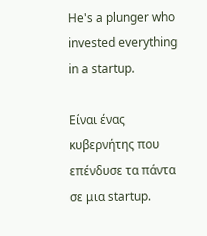He's a plunger who invested everything in a startup.

Είναι ένας κυβερνήτης που επένδυσε τα πάντα σε μια startup.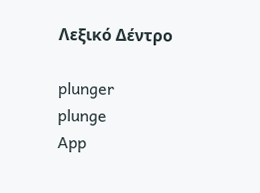Λεξικό Δέντρο

plunger
plunge
App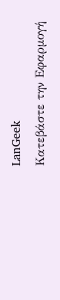LanGeek
Κατεβάστε την Εφαρμογή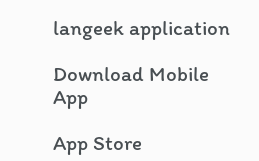langeek application

Download Mobile App

App Store